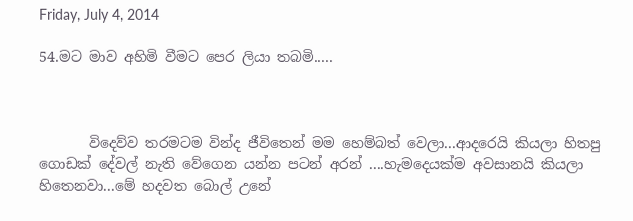Friday, July 4, 2014

54.මට මාව අහිමි වීමට පෙර ලියා තබමි.....



       විදෙව්ව තරමටම වින්ද ජීවිතෙන් මම හෙම්බත් වෙලා...ආදරෙයි කියලා හිතපු ගොඩක් දේවල් නැති වේගෙන යන්න පටන් අරන් ....හැමදෙයක්ම අවසානයි කියලා හිතෙනවා...මේ හදවත බොල් උනේ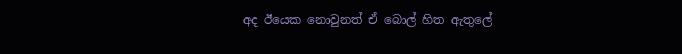අද ඊයෙක නොවුනත් ඒ බොල් හිත ඇතුලේ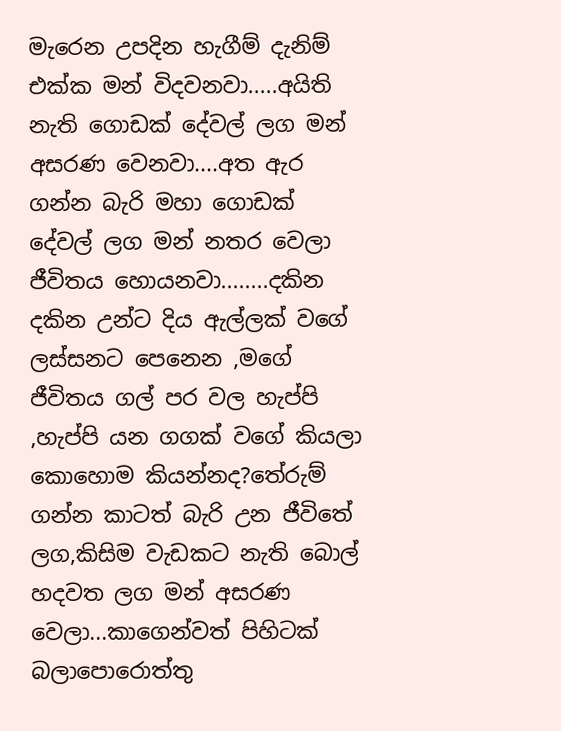මැරෙන උපදින හැගීම් දැනිම් එක්ක මන් විදවනවා.....අයිති නැති ගොඩක් දේවල් ලග මන් අසරණ වෙනවා....අත ඇර ගන්න බැරි මහා ගොඩක් දේවල් ලග මන් නතර වෙලා ජීවිතය හොයනවා........දකින දකින උන්ට දිය ඇල්ලක් වගේ ලස්සනට පෙනෙන ,මගේ ජීවිතය ගල් පර වල හැප්පි ,හැප්පි යන ගගක් වගේ කියලා කොහොම කියන්නද?තේරුම් ගන්න කාටත් බැරි උන ජීවිතේ ලග,කිසිම වැඩකට නැති බොල් හදවත ලග මන් අසරණ වෙලා...කාගෙන්වත් පිහිටක් බලාපොරොත්තු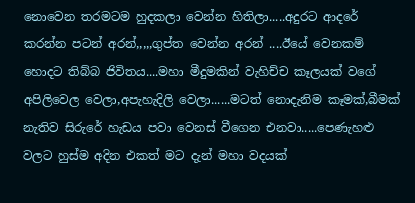නොවෙන තරමටම හුදකලා වෙන්න හිතිලා.....අදුරට ආදරේ කරන්න පටන් අරන්,,,,,ගුප්ත වෙන්න අරන් ....ඊයේ වෙනකම් හොදට තිබ්බ ජිවිතය....මහා මීදුමකින් වැහිච්ච කෑලයක් වගේ අපිලිවෙල වෙලා,අපැහැදිලි වෙලා......මටත් නොදැනිම කෑමක්,බීමක් නැතිව සිරුරේ හැඩය පවා වෙනස් වීගෙන එනවා.....පෙණැහළු වලට හුස්ම අදින එකත් මට දැන් මහා වදයක්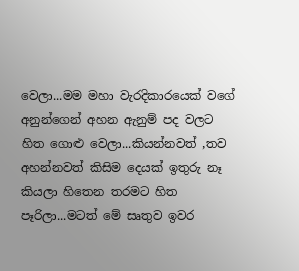වෙලා...මම මහා වැරදිකාරයෙක් වගේ අනුන්ගෙන් අහන ඇනුම් පද වලට හිත ගොළු වෙලා...කියන්නවත් ,තව අහන්නවත් කිසිම දෙයක් ඉතුරු නෑ කියලා හිතෙන තරමට හිත පෑරිලා...මටත් මේ සෘතුව ඉවර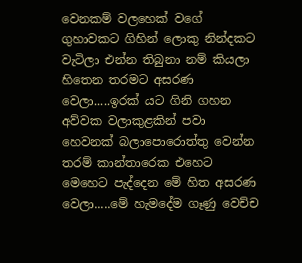වෙනකම් වලහෙක් වගේ ගුහාවකට ගිහින් ලොකු නින්දකට වැටිලා එන්න තිබුනා නම් කියලා හිතෙන තරමට අසරණ වෙලා.....ඉරක් යට ගිනි ගහන අව්වක වලාකුළකින් පවා හෙවනක් බලාපොරොත්තු වෙන්න තරම් කාන්තාරෙක එහෙට මෙහෙට පැද්දෙන මේ හිත අසරණ වෙලා.....මේ හැමදේම ගෑණු වෙච්ච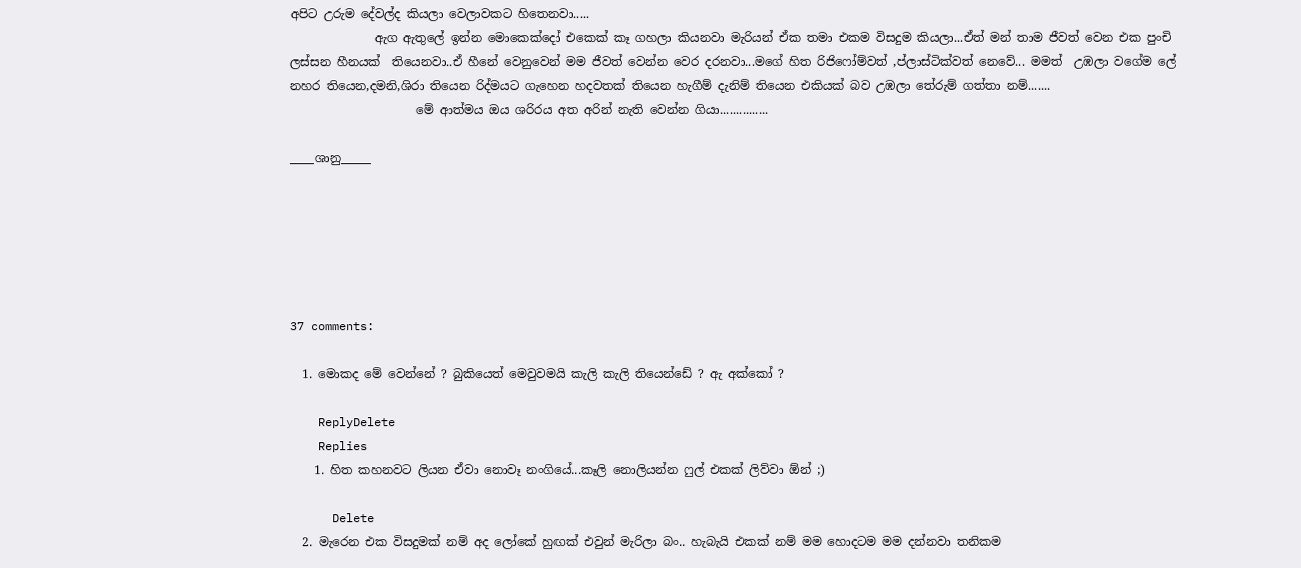අපිට උරුම දේවල්ද කියලා වෙලාවකට හිතෙනවා.....
              ඇග ඇතුලේ ඉන්න මොකෙක්දෝ එකෙක් කෑ ගහලා කියනවා මැරියන් ඒක තමා එකම විසදුම කියලා...ඒත් මන් තාම ජීවත් වෙන එක පුංචි ලස්සන හීනයක්  තියෙනවා..ඒ හීනේ වෙනුවෙන් මම ජීවත් වෙන්න වෙර දරනවා...මගේ හිත රිජිෆෝම්වත් ,ප්ලාස්ටික්වත් නෙවේ... මමත්  උඹලා වගේම ලේ නහර තියෙන,දමනි,ශිරා තියෙන රිද්මයට ගැහෙන හදවතක් තියෙන හැගීම් දැනිම් තියෙන එකියක් බව උඹලා තේරුම් ගත්තා නම්.......
                     මේ ආත්මය ඔය ශරිරය අත අරින් නැති වෙන්න ගියා...............

____ශානු_____






37 comments:

  1. මොකද මේ වෙන්නේ ? බුකියෙත් මෙවුවමයි කැලි කැලි තියෙන්ඩේ ? ඇ අක්කෝ ?

    ReplyDelete
    Replies
    1. හිත කහනවට ලියන ඒවා නොවෑ නංගියේ...කෑලි නොලියන්න ෆුල් එකක් ලිව්වා ඕන් ;)

      Delete
  2. මැරෙන එක විසදුමක් නම් අද ලෝකේ හුඟක් එවුන් මැරිලා බං.. හැබැයි එකක් නම් මම හොදටම මම දන්නවා තනිකම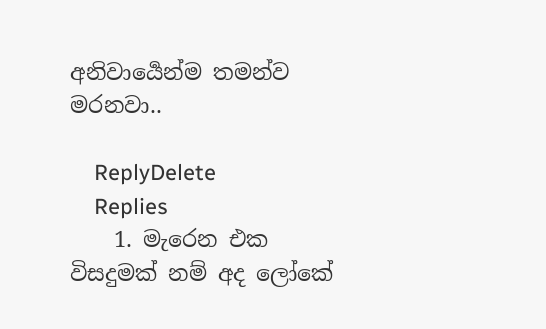අනිවාර්‍යෙන්ම තමන්ව මරනවා..

    ReplyDelete
    Replies
    1. මැරෙන එක විසදුමක් නම් අද ලෝකේ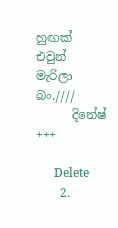හුඟක් එවුන් මැරිලා බං.////
      දිනේෂ් +++

      Delete
    2.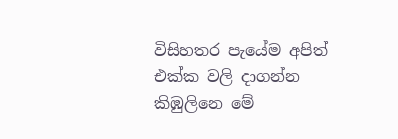විසිහතර පැයේම අපිත් එක්ක වලි දාගන්න කිඹුලිනෙ මේ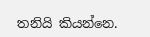තනියි කියන්නෙ.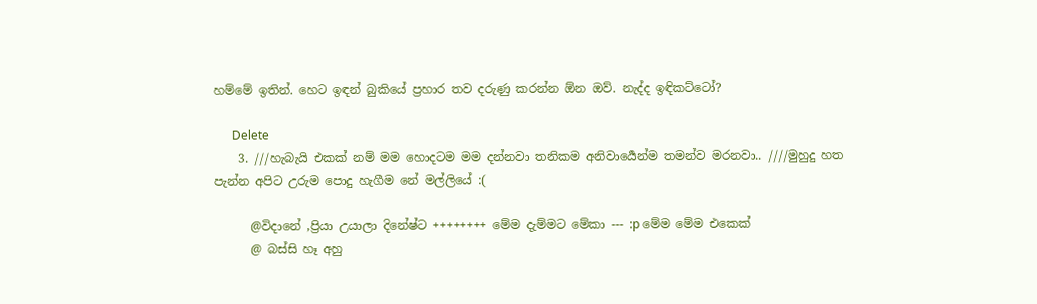හම්මේ ඉතින්. හෙට ඉඳන් බුකියේ ප්‍රහාර තව දරුණු කරන්න ඕන ඔව්. නැද්ද ඉඳිකට්ටෝ?

      Delete
    3. ///හැබැයි එකක් නම් මම හොදටම මම දන්නවා තනිකම අනිවාර්‍යෙන්ම තමන්ව මරනවා.. ////මුහුදු හත පැන්න අපිට උරුම පොදු හැගීම නේ මල්ලියේ :(

      @විදානේ ,ප්‍රියා උයාලා දිනේෂ්ට ++++++++ මේම දැම්මට මේකා --- :p මේම මේම එකෙක්
      @ බස්සි හෑ අහු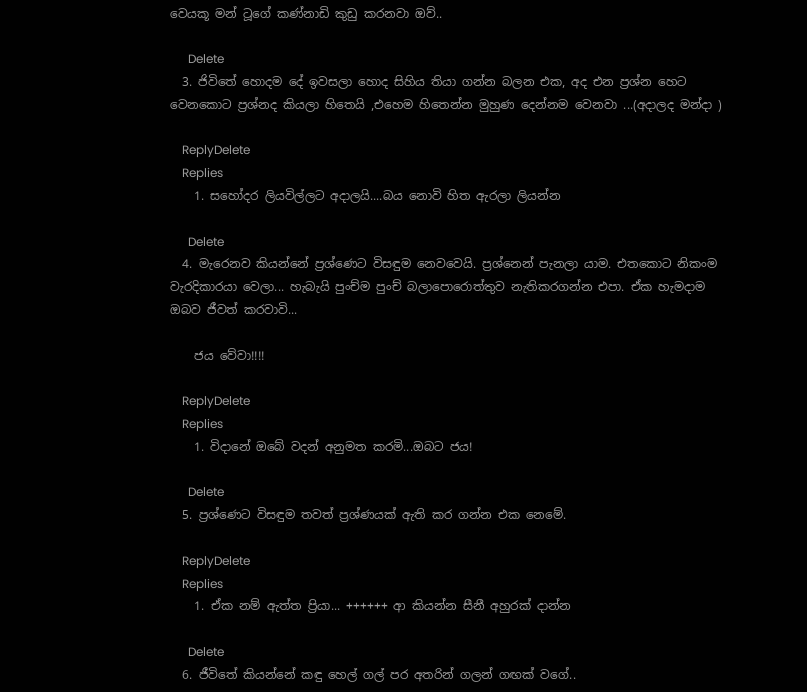වෙයකූ මන් ටූගේ කණ්නාඩි කුඩු කරනවා ඔව්..

      Delete
  3. ජිවිතේ හොදම දේ ඉවසලා හොද සිහිය තියා ගන්න බලන එක, අද එන ප්‍රශ්න හෙට වෙනකොට ප්‍රශ්නද කියලා හිතෙයි ,එහෙම හිතෙන්න මුහුණ දෙන්නම වෙනවා ...(අදාලද මන්දා )

    ReplyDelete
    Replies
    1. සහෝදර ලියවිල්ලට අදාලයි....බය නොවි හිත ඇරලා ලියන්න

      Delete
  4. මැරෙනව කියන්නේ ප්‍රශ්ණෙට විසඳුම නෙවවෙයි. ප්‍රශ්නෙන් පැනලා යාම. එතකොට නිකංම වැරදිකාරයා වෙලා... හැබැයි පුංච්ම පුංච් බලාපොරොත්තුව නැතිකරගන්න එපා. ඒක හැමදාම ඔබව ජීවත් කරවාවි...

    ජය වේවා!!!!

    ReplyDelete
    Replies
    1. විදානේ ඔබේ වදන් අනුමත කරමි...ඔබට ජය!

      Delete
  5. ප්‍රශ්ණෙට විසඳුම තවත් ප්‍රශ්ණයක් ඇති කර ගන්න එක නෙමේ.

    ReplyDelete
    Replies
    1. ඒක නම් ඇත්ත ප්‍රියා... ++++++ ආ කියන්න සීනී අහුරක් දාන්න

      Delete
  6. ජීවිතේ කියන්නේ කඳු හෙල් ගල් පර අතරින් ගලන් ගඟක් වගේ..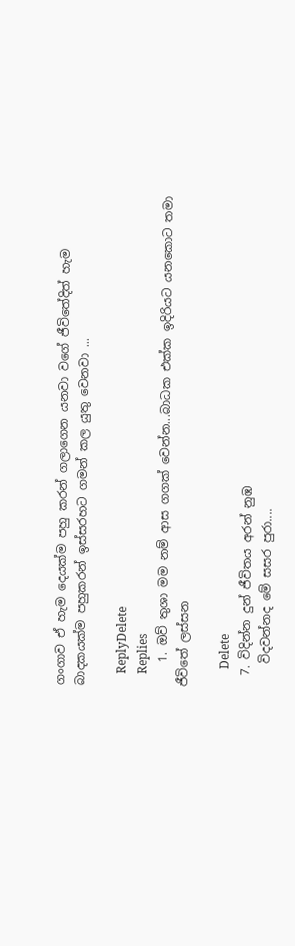ගංගාව ඒ හැම දෙයක්ම පහු කරන් ගලාගෙන යනවා වගේ ජීවිතේදිත් හැම බාදකයක්ම පහුකරන් ඉස්සරහට ගමන් කල යුතු වෙනවා ...

    ReplyDelete
    Replies
    1. ඔව් තුශා මම නම් ආස ගගක් වෙන්න...බාධක එක්ක ඉදිරියට යනකොට තමා ජීවිතේ ලස්සන

      Delete
  7. විදින්න දුන් ජීවිතය අරන් නුඹ
    විදවන්නද මේ සසර පුරා....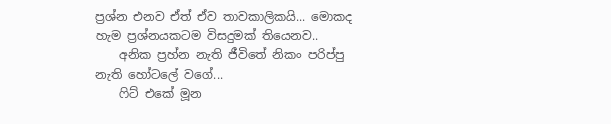ප්‍රශ්න එනව ඒත් ඒව තාවකාලිකයි... මොකද හැම ප්‍රශ්නයකටම විසදුමක් තියෙනව..
    අනික ප්‍රහ්න නැති ජීවිතේ නිකං පරිප්පු නැති හෝටලේ වගේ...
    ෆිට් එකේ මූන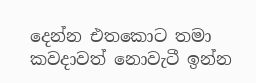දෙන්න එතකොට තමා කවදාවත් නොවැටී ඉන්න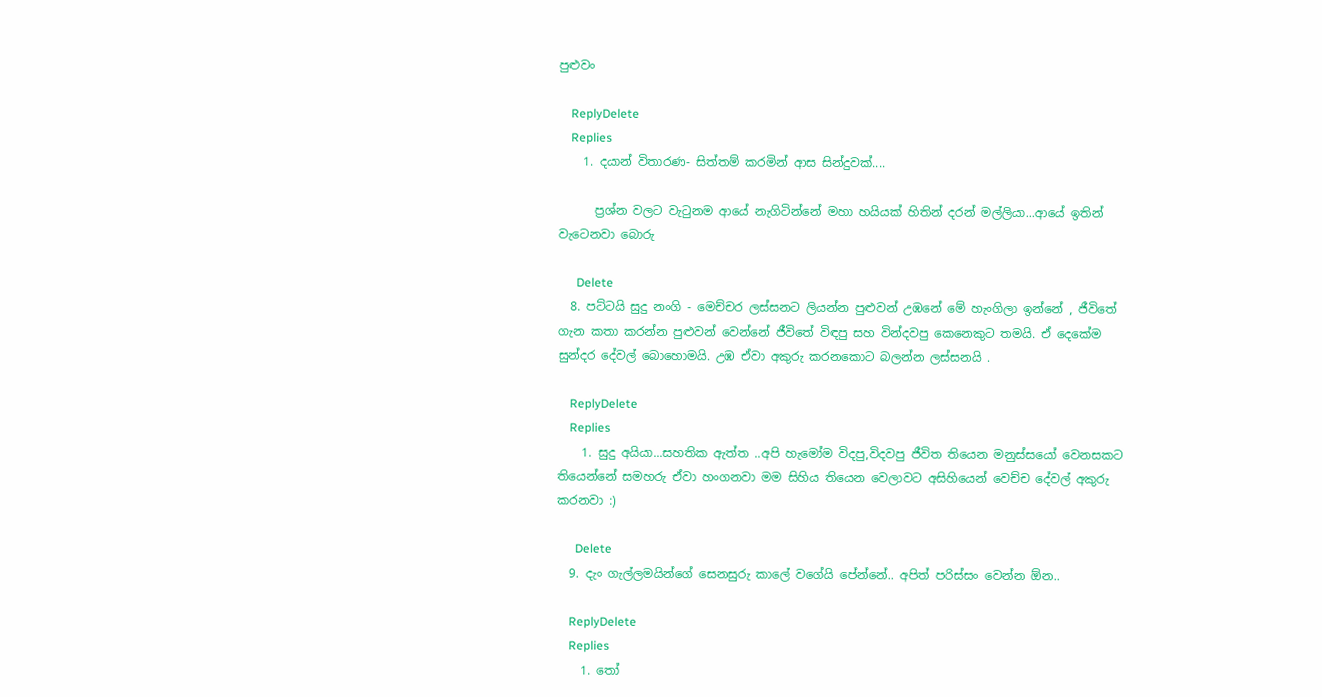පුළුවං

    ReplyDelete
    Replies
    1. දයාන් විතාරණ- සිත්තම් කරමින් ආස සින්දුවක්....

      ප්‍රශ්න වලට වැටුනම ආයේ නැගිටින්නේ මහා හයියක් හිතින් දරන් මල්ලියා...ආයේ ඉතින් වැටෙනවා බොරු

      Delete
  8. පට්ටයි සුදු නංගි - මෙච්චර ලස්සනට ලියන්න පුළුවන් උඹනේ මේ හැංගිලා ඉන්නේ , ජීවිතේ ගැන කතා කරන්න පුළුවන් වෙන්නේ ජීවිතේ විඳපු සහ වින්දවපු කෙනෙකුට තමයි. ඒ දෙකේම සුන්දර දේවල් බොහොමයි. උඹ ඒවා අකුරු කරනකොට බලන්න ලස්සනයි .

    ReplyDelete
    Replies
    1. සුදු අයියා...සහතික ඇත්ත ..අපි හැමෝම විදපු,විදවපු ජීවිත තියෙන මනුස්සයෝ වෙනසකට තියෙන්නේ සමහරු ඒවා හංගනවා මම සිහිය තියෙන වෙලාවට අසිහියෙන් වෙච්ච දේවල් අකුරු කරනවා :)

      Delete
  9. දැං ගැල්ලමයින්ගේ සෙනසුරු කාලේ වගේයි පේන්නේ.. අපිත් පරිස්සං වෙන්න ඕන..

    ReplyDelete
    Replies
    1. තෝ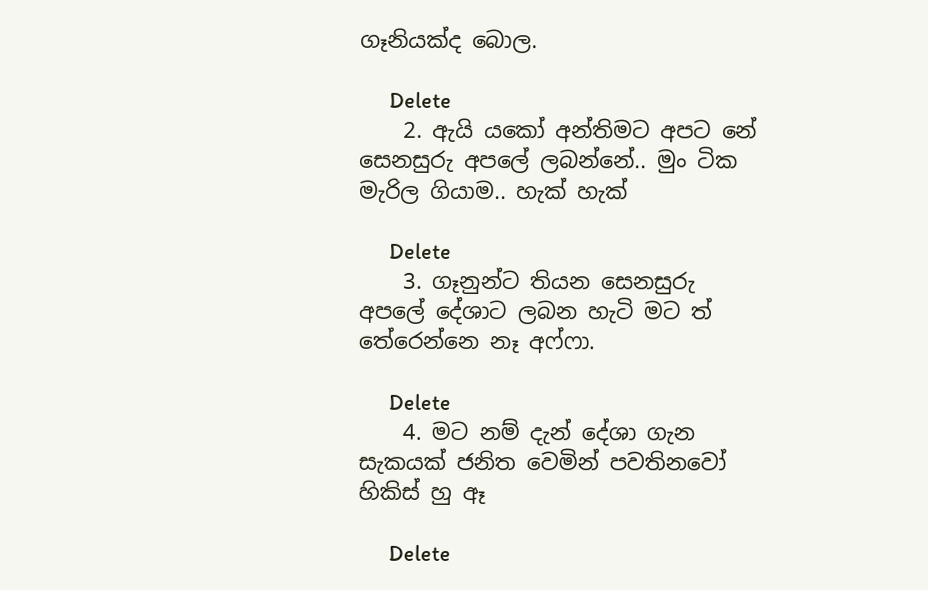ගෑනියක්ද බොල.

      Delete
    2. ඇයි යකෝ අන්තිමට අපට නේ සෙනසුරු අපලේ ලබන්නේ.. මුං ටික මැරිල ගියාම.. හැක් හැක්

      Delete
    3. ගෑනුන්ට තියන සෙනසුරු අපලේ දේශාට ලබන හැටි මට ත් තේරෙන්නෙ නෑ අෆ්ෆා.

      Delete
    4. මට නම් දැන් දේශා ගැන සැකයක් ජනිත වෙමින් පවතිනවෝ හිකිස් හු ඈ

      Delete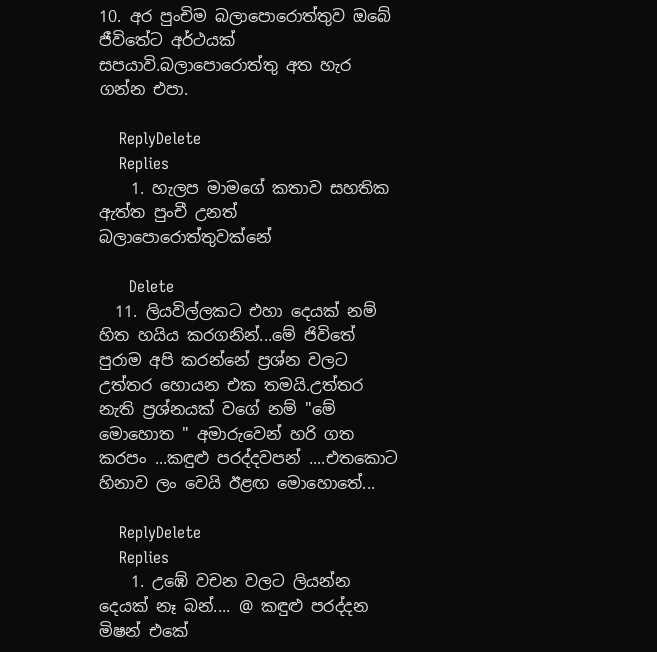10. අර පුංචිම බලාපොරොත්තුව ඔබේ ජීවිතේට අර්ථයක් සපයාවි.බලාපොරොත්තු අත හැර ගන්න එපා.

    ReplyDelete
    Replies
    1. හැලප මාමගේ කතාව සහතික ඇත්ත පුංචී උනත් බලාපොරොත්තුවක්නේ

      Delete
  11. ලියවිල්ලකට එහා දෙයක් නම් හිත හයිය කරගනින්...මේ ජිවිතේ පුරාම අපි කරන්නේ ප්‍රශ්න වලට උත්තර හොයන එක තමයි.උත්තර නැති ප්‍රශ්නයක් වගේ නම් "මේ මොහොත " අමාරුවෙන් හරි ගත කරපං ...කඳුළු පරද්දවපන් ....එතකොට හිනාව ලං වෙයි ඊළඟ මොහොතේ...

    ReplyDelete
    Replies
    1. උඹේ වචන වලට ලියන්න දෙයක් නෑ බන්.... @ කඳුළු පරද්දන මිෂන් එකේ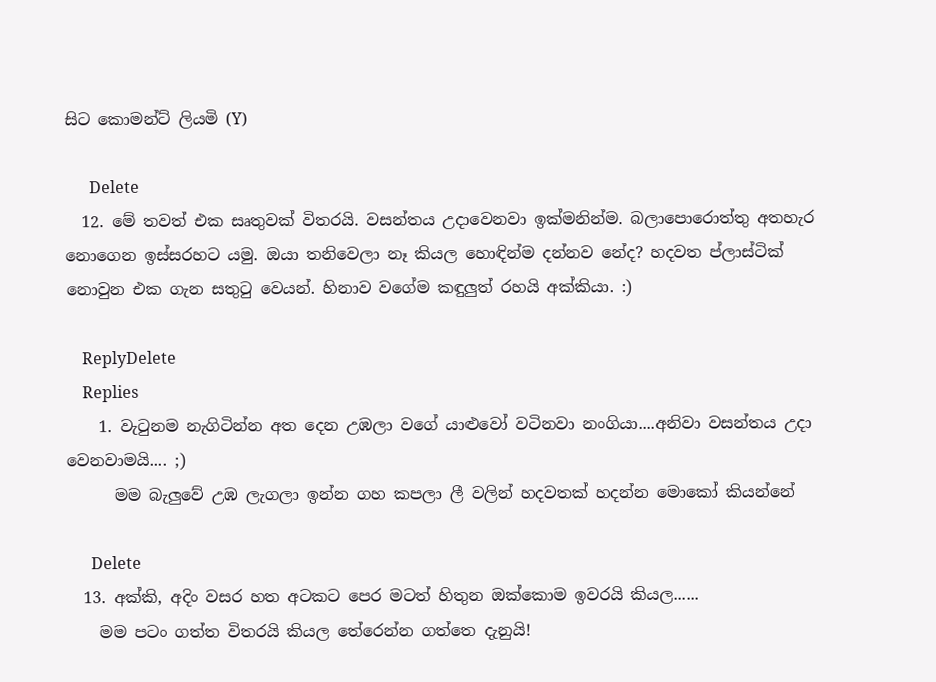සිට කොමන්ට් ලියමි (Y)

      Delete
  12. මේ තවත් එක සෘතුවක් විතරයි. වසන්තය උදාවෙනවා ඉක්මනින්ම. බලාපොරොත්තු අතහැර නොගෙන ඉස්සරහට යමු. ඔයා තනිවෙලා නෑ කියල හොඳින්ම දන්නව නේද? හදවත ප්ලාස්ටික් නොවුන එක ගැන සතුටු වෙයන්. හිනාව වගේම කඳුලුත් රහයි අක්කියා. :)

    ReplyDelete
    Replies
    1. වැටුනම නැගිටින්න අත දෙන උඹලා වගේ යාළුවෝ වටිනවා නංගියා....අනිවා වසන්තය උදා වෙනවාමයි.... ;)
      මම බැලුවේ උඹ ලැගලා ඉන්න ගහ කපලා ලී වලින් හදවතක් හදන්න මොකෝ කියන්නේ

      Delete
  13. අක්කි, අදිං වසර හත අටකට පෙර මටත් හිතුන ඔක්කොම ඉවරයි කියල......
    මම පටං ගත්ත විතරයි කියල තේරෙන්න ගත්තෙ දැනුයි!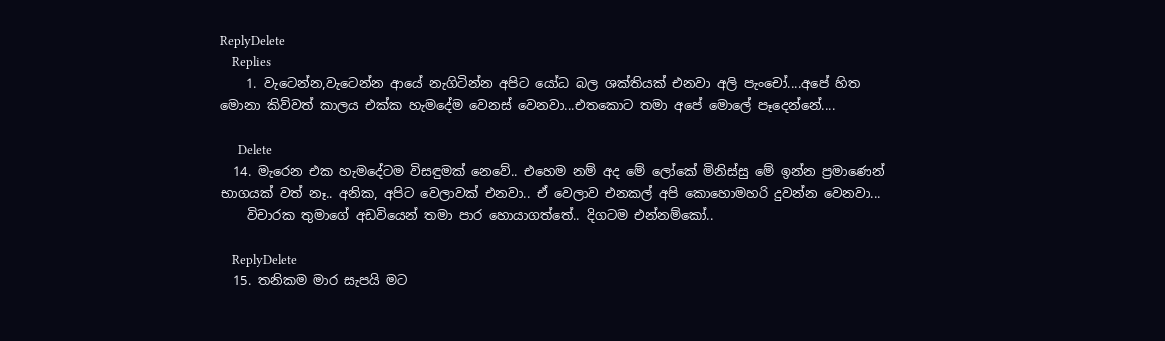ReplyDelete
    Replies
    1. වැටෙන්න,වැටෙන්න ආයේ නැගිටින්න අපිට යෝධ බල ශක්තියක් එනවා අලි පැංචෝ....අපේ හිත මොනා කිව්වත් කාලය එක්ක හැමදේම වෙනස් වෙනවා...එතකොට තමා අපේ මොලේ පෑදෙන්නේ....

      Delete
  14. මැරෙන එක හැමදේටම විසඳුමක් නෙවේ.. එහෙම නම් අද මේ ලෝකේ මිනිස්සු මේ ඉන්න ප්‍රමාණෙන් භාගයක් වත් නෑ.. අනික, අපිට වෙලාවක් එනවා.. ඒ වෙලාව එනකල් අපි කොහොමහරි දුවන්න වෙනවා...
    විචාරක තුමාගේ අඩවියෙන් තමා පාර හොයාගත්තේ.. දිගටම එන්නම්කෝ..

    ReplyDelete
  15. තනිකම මාර සැපයි මට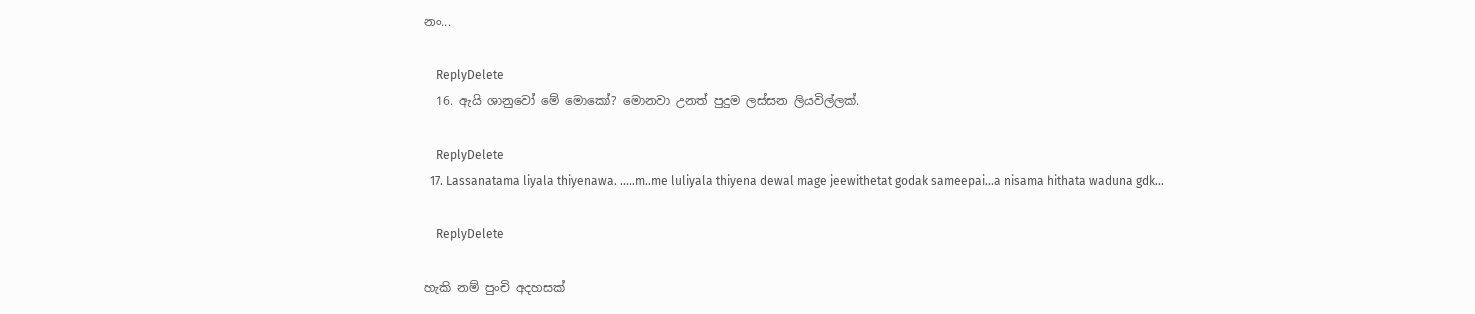නං...

    ReplyDelete
  16. ඇයි ශානුවෝ මේ මොකෝ? මොනවා උනත් පුදුම ලස්සන ලියවිල්ලක්.

    ReplyDelete
  17. Lassanatama liyala thiyenawa. .....m..me luliyala thiyena dewal mage jeewithetat godak sameepai...a nisama hithata waduna gdk...

    ReplyDelete

හැකි නම් පුංචි අදහසක්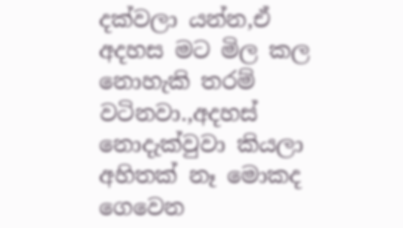දක්වලා යන්න,ඒ අදහස මට මිල කල නොහැකි තරම් වටිනවා.,අදහස් නොදැක්වුවා කියලා අහිතක් නෑ මොකද ගෙවෙන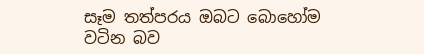සෑම තත්පරය ඔබට බොහෝම වටින බව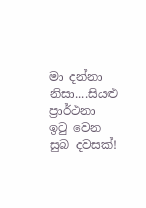මා දන්නා නිසා....සියළු ප්‍රාර්ථනා ඉටු වෙන සුබ දවසක්!